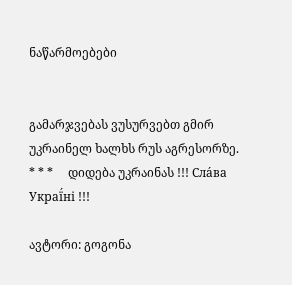ნაწარმოებები


გამარჯვებას ვუსურვებთ გმირ უკრაინელ ხალხს რუს აგრესორზე.     * * *     დიდება უკრაინას !!! Сла́ва Украї́ні !!!

ავტორი: გოგონა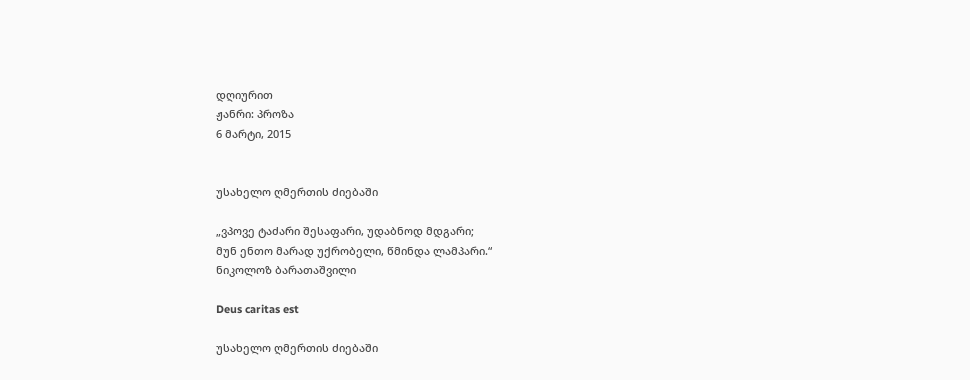დღიურით
ჟანრი: პროზა
6 მარტი, 2015


უსახელო ღმერთის ძიებაში

„ვპოვე ტაძარი შესაფარი, უდაბნოდ მდგარი;
მუნ ენთო მარად უქრობელი, წმინდა ლამპარი.“
ნიკოლოზ ბარათაშვილი

Deus caritas est

უსახელო ღმერთის ძიებაში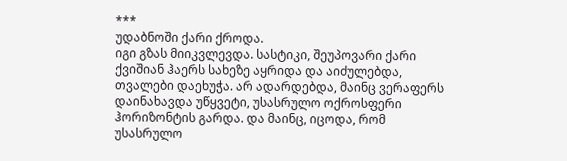***
უდაბნოში ქარი ქროდა.
იგი გზას მიიკვლევდა. სასტიკი, შეუპოვარი ქარი ქვიშიან ჰაერს სახეზე აყრიდა და აიძულებდა, თვალები დაეხუჭა. არ ადარდებდა, მაინც ვერაფერს დაინახავდა უწყვეტი, უსასრულო ოქროსფერი ჰორიზონტის გარდა. და მაინც, იცოდა, რომ უსასრულო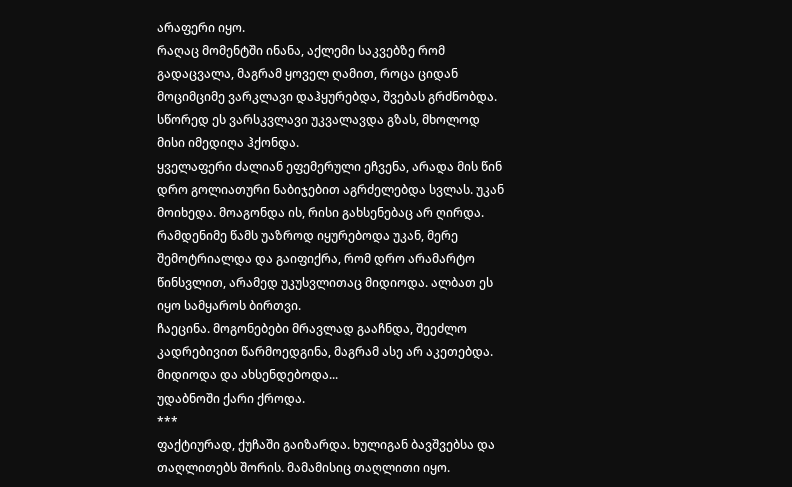არაფერი იყო.
რაღაც მომენტში ინანა, აქლემი საკვებზე რომ გადაცვალა, მაგრამ ყოველ ღამით, როცა ციდან მოციმციმე ვარკლავი დაჰყურებდა, შვებას გრძნობდა. სწორედ ეს ვარსკვლავი უკვალავდა გზას, მხოლოდ მისი იმედიღა ჰქონდა.
ყველაფერი ძალიან ეფემერული ეჩვენა, არადა მის წინ დრო გოლიათური ნაბიჯებით აგრძელებდა სვლას. უკან მოიხედა. მოაგონდა ის, რისი გახსენებაც არ ღირდა. რამდენიმე წამს უაზროდ იყურებოდა უკან, მერე შემოტრიალდა და გაიფიქრა, რომ დრო არამარტო წინსვლით, არამედ უკუსვლითაც მიდიოდა. ალბათ ეს იყო სამყაროს ბირთვი.
ჩაეცინა. მოგონებები მრავლად გააჩნდა, შეეძლო კადრებივით წარმოედგინა, მაგრამ ასე არ აკეთებდა. მიდიოდა და ახსენდებოდა...
უდაბნოში ქარი ქროდა.
***
ფაქტიურად, ქუჩაში გაიზარდა. ხულიგან ბავშვებსა და თაღლითებს შორის. მამამისიც თაღლითი იყო.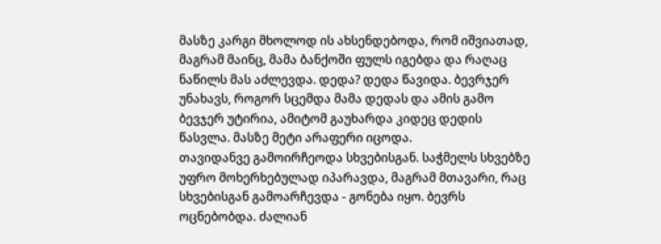მასზე კარგი მხოლოდ ის ახსენდებოდა, რომ იშვიათად, მაგრამ მაინც, მამა ბანქოში ფულს იგებდა და რაღაც ნაწილს მას აძლევდა. დედა? დედა წავიდა. ბევრჯერ უნახავს, როგორ სცემდა მამა დედას და ამის გამო ბევჯერ უტირია, ამიტომ გაუხარდა კიდეც დედის წასვლა. მასზე მეტი არაფერი იცოდა.
თავიდანვე გამოირჩეოდა სხვებისგან. საჭმელს სხვებზე უფრო მოხერხებულად იპარავდა, მაგრამ მთავარი, რაც სხვებისგან გამოარჩევდა - გონება იყო. ბევრს ოცნებობდა. ძალიან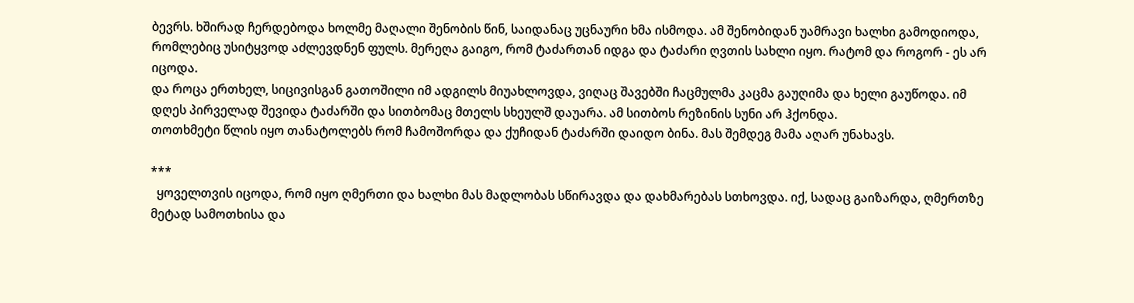ბევრს. ხშირად ჩერდებოდა ხოლმე მაღალი შენობის წინ, საიდანაც უცნაური ხმა ისმოდა. ამ შენობიდან უამრავი ხალხი გამოდიოდა, რომლებიც უსიტყვოდ აძლევდნენ ფულს. მერეღა გაიგო, რომ ტაძართან იდგა და ტაძარი ღვთის სახლი იყო. რატომ და როგორ - ეს არ იცოდა.
და როცა ერთხელ, სიცივისგან გათოშილი იმ ადგილს მიუახლოვდა, ვიღაც შავებში ჩაცმულმა კაცმა გაუღიმა და ხელი გაუწოდა. იმ დღეს პირველად შევიდა ტაძარში და სითბომაც მთელს სხეულშ დაუარა. ამ სითბოს რეზინის სუნი არ ჰქონდა.
თოთხმეტი წლის იყო თანატოლებს რომ ჩამოშორდა და ქუჩიდან ტაძარში დაიდო ბინა. მას შემდეგ მამა აღარ უნახავს.

***
  ყოველთვის იცოდა, რომ იყო ღმერთი და ხალხი მას მადლობას სწირავდა და დახმარებას სთხოვდა. იქ, სადაც გაიზარდა, ღმერთზე მეტად სამოთხისა და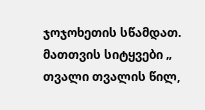ჯოჯოხეთის სწამდათ. მათთვის სიტყვები „ თვალი თვალის წილ,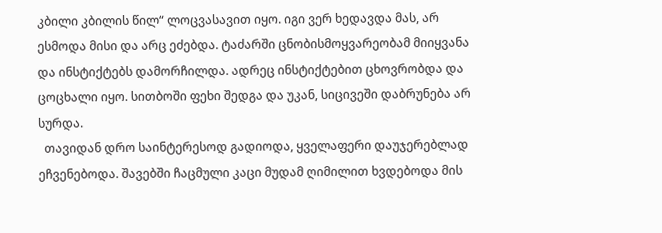კბილი კბილის წილ“ ლოცვასავით იყო. იგი ვერ ხედავდა მას, არ ესმოდა მისი და არც ეძებდა. ტაძარში ცნობისმოყვარეობამ მიიყვანა და ინსტიქტებს დამორჩილდა. ადრეც ინსტიქტებით ცხოვრობდა და ცოცხალი იყო. სითბოში ფეხი შედგა და უკან, სიცივეში დაბრუნება არ სურდა.
  თავიდან დრო საინტერესოდ გადიოდა, ყველაფერი დაუჯერებლად ეჩვენებოდა. შავებში ჩაცმული კაცი მუდამ ღიმილით ხვდებოდა მის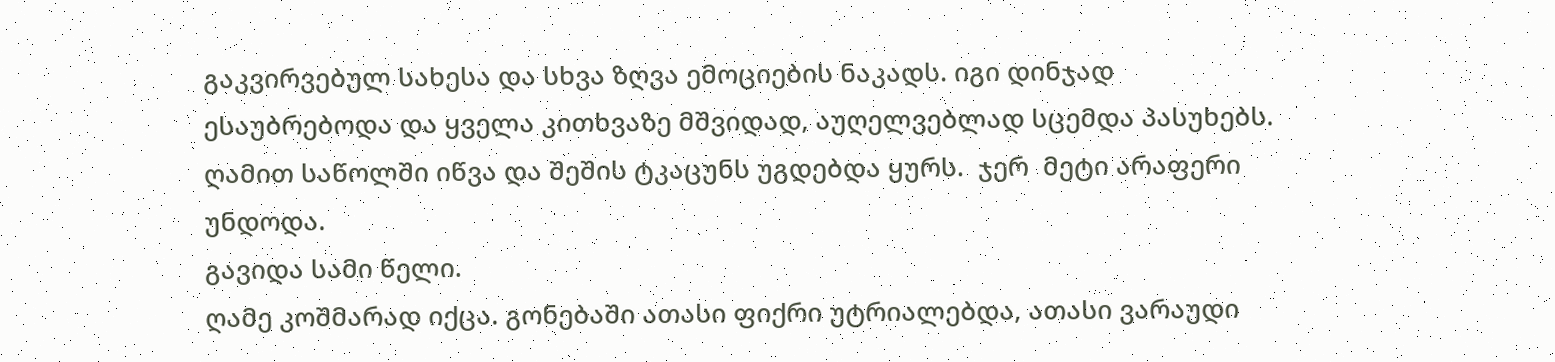გაკვირვებულ სახესა და სხვა ზღვა ემოციების ნაკადს. იგი დინჯად ესაუბრებოდა და ყველა კითხვაზე მშვიდად, აუღელვებლად სცემდა პასუხებს. ღამით საწოლში იწვა და შეშის ტკაცუნს უგდებდა ყურს.  ჯერ  მეტი არაფერი უნდოდა.
გავიდა სამი წელი.
ღამე კოშმარად იქცა. გონებაში ათასი ფიქრი უტრიალებდა, ათასი ვარაუდი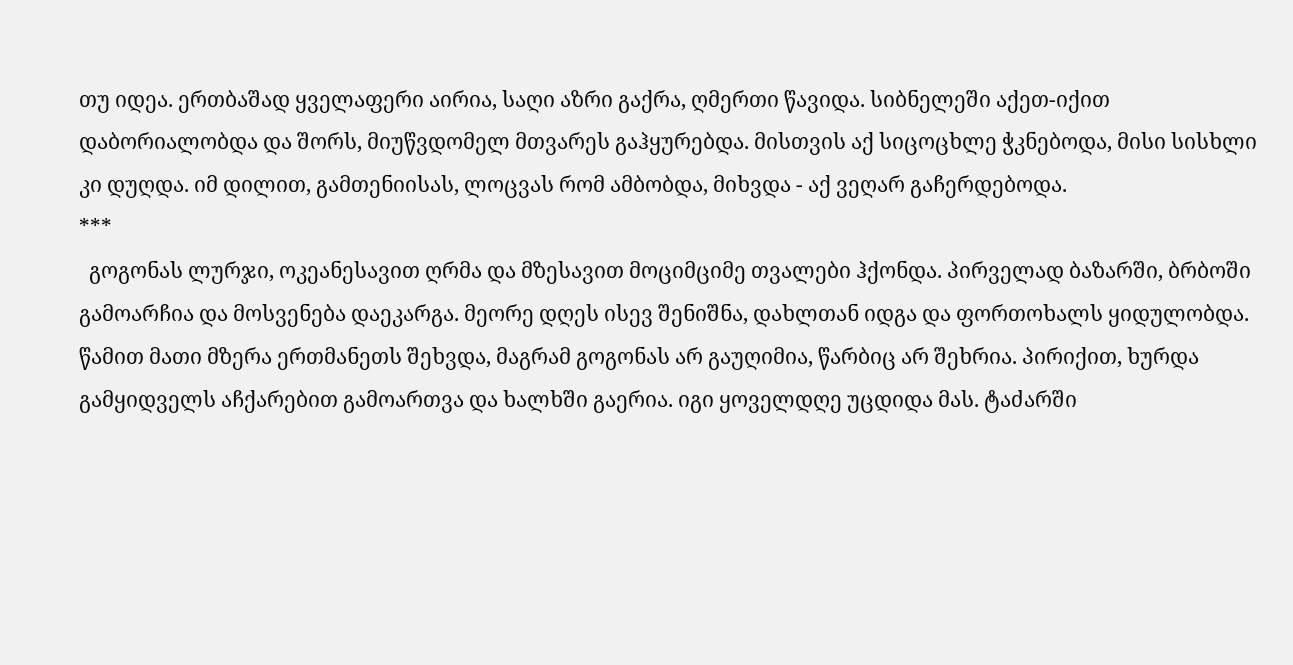თუ იდეა. ერთბაშად ყველაფერი აირია, საღი აზრი გაქრა, ღმერთი წავიდა. სიბნელეში აქეთ-იქით დაბორიალობდა და შორს, მიუწვდომელ მთვარეს გაჰყურებდა. მისთვის აქ სიცოცხლე ჭკნებოდა, მისი სისხლი კი დუღდა. იმ დილით, გამთენიისას, ლოცვას რომ ამბობდა, მიხვდა - აქ ვეღარ გაჩერდებოდა.
***
  გოგონას ლურჯი, ოკეანესავით ღრმა და მზესავით მოციმციმე თვალები ჰქონდა. პირველად ბაზარში, ბრბოში გამოარჩია და მოსვენება დაეკარგა. მეორე დღეს ისევ შენიშნა, დახლთან იდგა და ფორთოხალს ყიდულობდა. წამით მათი მზერა ერთმანეთს შეხვდა, მაგრამ გოგონას არ გაუღიმია, წარბიც არ შეხრია. პირიქით, ხურდა გამყიდველს აჩქარებით გამოართვა და ხალხში გაერია. იგი ყოველდღე უცდიდა მას. ტაძარში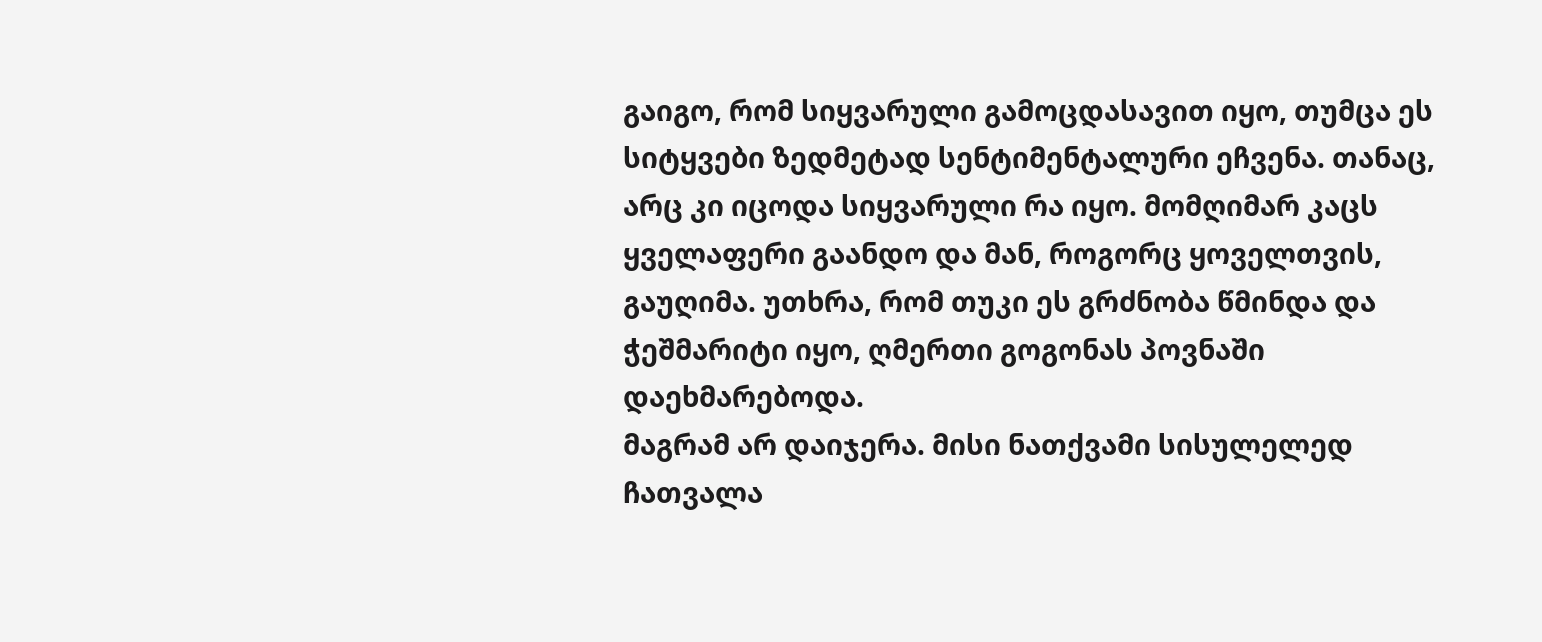გაიგო, რომ სიყვარული გამოცდასავით იყო, თუმცა ეს სიტყვები ზედმეტად სენტიმენტალური ეჩვენა. თანაც, არც კი იცოდა სიყვარული რა იყო. მომღიმარ კაცს ყველაფერი გაანდო და მან, როგორც ყოველთვის, გაუღიმა. უთხრა, რომ თუკი ეს გრძნობა წმინდა და ჭეშმარიტი იყო, ღმერთი გოგონას პოვნაში დაეხმარებოდა.
მაგრამ არ დაიჯერა. მისი ნათქვამი სისულელედ ჩათვალა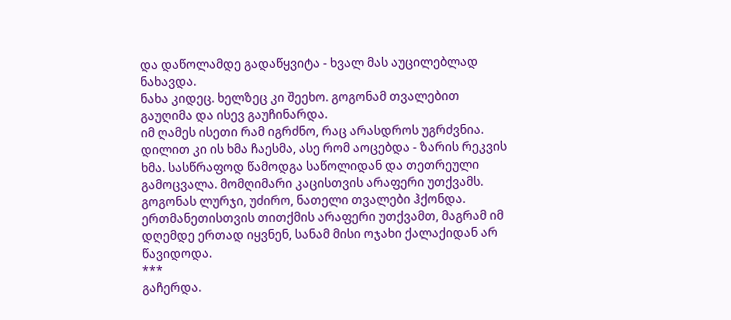და დაწოლამდე გადაწყვიტა - ხვალ მას აუცილებლად ნახავდა.
ნახა კიდეც. ხელზეც კი შეეხო. გოგონამ თვალებით გაუღიმა და ისევ გაუჩინარდა.
იმ ღამეს ისეთი რამ იგრძნო, რაც არასდროს უგრძვნია.
დილით კი ის ხმა ჩაესმა, ასე რომ აოცებდა - ზარის რეკვის ხმა. სასწრაფოდ წამოდგა საწოლიდან და თეთრეული გამოცვალა. მომღიმარი კაცისთვის არაფერი უთქვამს.
გოგონას ლურჯი, უძირო, ნათელი თვალები ჰქონდა. ერთმანეთისთვის თითქმის არაფერი უთქვამთ, მაგრამ იმ დღემდე ერთად იყვნენ, სანამ მისი ოჯახი ქალაქიდან არ წავიდოდა.
***
გაჩერდა.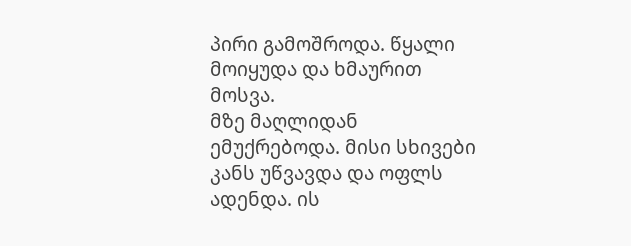პირი გამოშროდა. წყალი მოიყუდა და ხმაურით მოსვა.
მზე მაღლიდან ემუქრებოდა. მისი სხივები კანს უწვავდა და ოფლს ადენდა. ის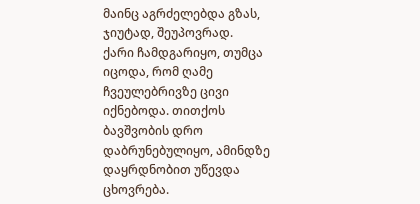მაინც აგრძელებდა გზას, ჯიუტად, შეუპოვრად.
ქარი ჩამდგარიყო, თუმცა იცოდა, რომ ღამე ჩვეულებრივზე ცივი იქნებოდა. თითქოს ბავშვობის დრო დაბრუნებულიყო, ამინდზე დაყრდნობით უწევდა ცხოვრება.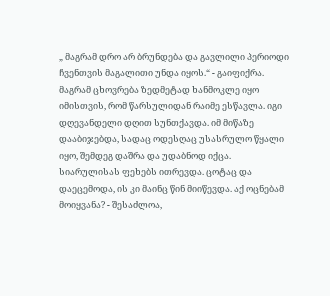„ მაგრამ დრო არ ბრუნდება და გავლილი პერიოდი ჩვენთვის მაგალითი უნდა იყოს.“ - გაიფიქრა. მაგრამ ცხოვრება ზედმეტად ხანმოკლე იყო იმისთვის, რომ წარსულიდან რაიმე ესწავლა. იგი დღევანდელი დღით სუნთქავდა. იმ მიწაზე დააბიჯებდა, სადაც ოდესღაც უსასრულო წყალი იყო, შემდეგ დაშრა და უდაბნოდ იქცა.
სიარულისას ფეხებს ითრევდა. ცოტაც და დაეცემოდა, ის კი მაინც წინ მიიწევდა. აქ ოცნებამ მოიყვანა? - შესაძლოა,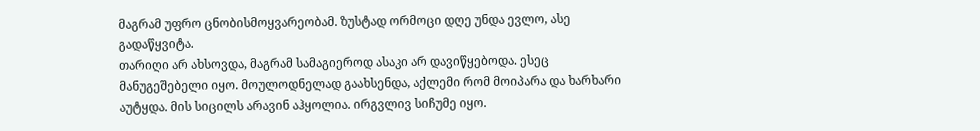მაგრამ უფრო ცნობისმოყვარეობამ. ზუსტად ორმოცი დღე უნდა ევლო, ასე გადაწყვიტა.
თარიღი არ ახსოვდა, მაგრამ სამაგიეროდ ასაკი არ დავიწყებოდა. ესეც მანუგეშებელი იყო. მოულოდნელად გაახსენდა, აქლემი რომ მოიპარა და ხარხარი აუტყდა. მის სიცილს არავინ აჰყოლია. ირგვლივ სიჩუმე იყო.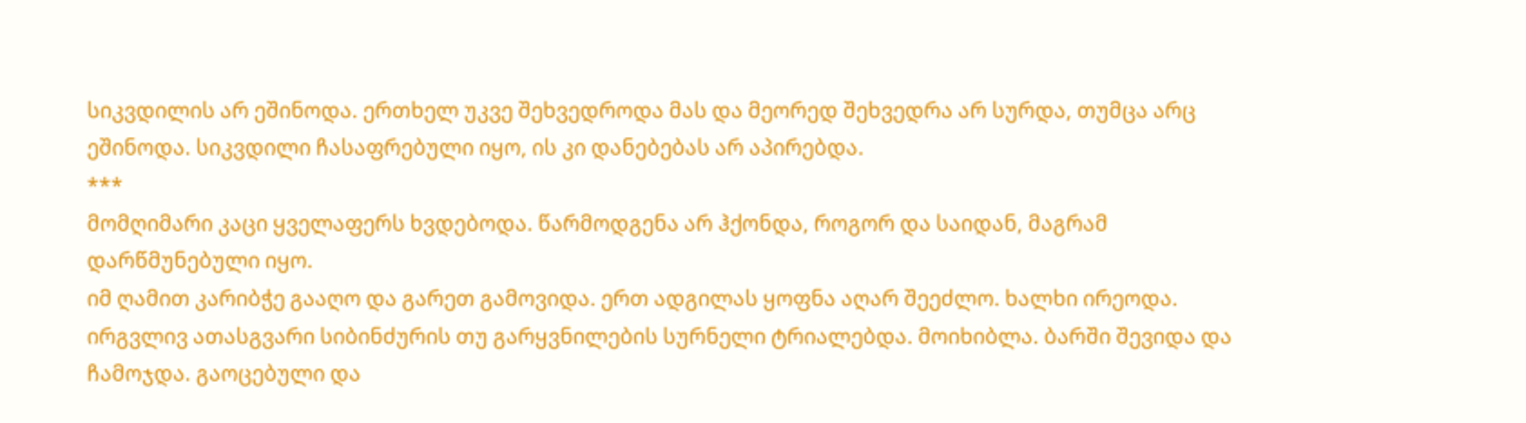სიკვდილის არ ეშინოდა. ერთხელ უკვე შეხვედროდა მას და მეორედ შეხვედრა არ სურდა, თუმცა არც ეშინოდა. სიკვდილი ჩასაფრებული იყო, ის კი დანებებას არ აპირებდა.
***
მომღიმარი კაცი ყველაფერს ხვდებოდა. წარმოდგენა არ ჰქონდა, როგორ და საიდან, მაგრამ დარწმუნებული იყო.
იმ ღამით კარიბჭე გააღო და გარეთ გამოვიდა. ერთ ადგილას ყოფნა აღარ შეეძლო. ხალხი ირეოდა. ირგვლივ ათასგვარი სიბინძურის თუ გარყვნილების სურნელი ტრიალებდა. მოიხიბლა. ბარში შევიდა და ჩამოჯდა. გაოცებული და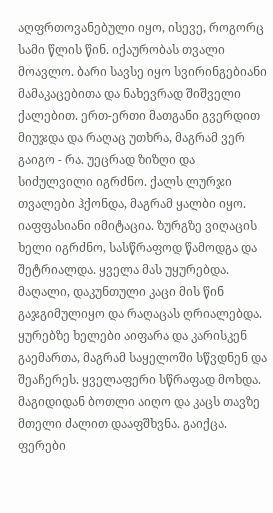აღფრთოვანებული იყო, ისევე, როგორც სამი წლის წინ. იქაურობას თვალი მოავლო. ბარი სავსე იყო სვირინგებიანი მამაკაცებითა და ნახევრად შიშველი ქალებით. ერთ-ერთი მათგანი გვერდით მიუჯდა და რაღაც უთხრა, მაგრამ ვერ გაიგო - რა. უეცრად ზიზღი და სიძულვილი იგრძნო. ქალს ლურჯი თვალები ჰქონდა, მაგრამ ყალბი იყო. იაფფასიანი იმიტაცია. ზურგზე ვიღაცის ხელი იგრძნო, სასწრაფოდ წამოდგა და შეტრიალდა. ყველა მას უყურებდა. მაღალი, დაკუნთული კაცი მის წინ გაჯგიმულიყო და რაღაცას ღრიალებდა. ყურებზე ხელები აიფარა და კარისკენ გაემართა, მაგრამ საყელოში სწვდნენ და შეაჩერეს. ყველაფერი სწრაფად მოხდა. მაგიდიდან ბოთლი აიღო და კაცს თავზე მთელი ძალით დააფშხვნა. გაიქცა. ფერები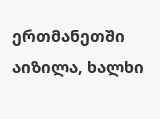ერთმანეთში აიზილა, ხალხი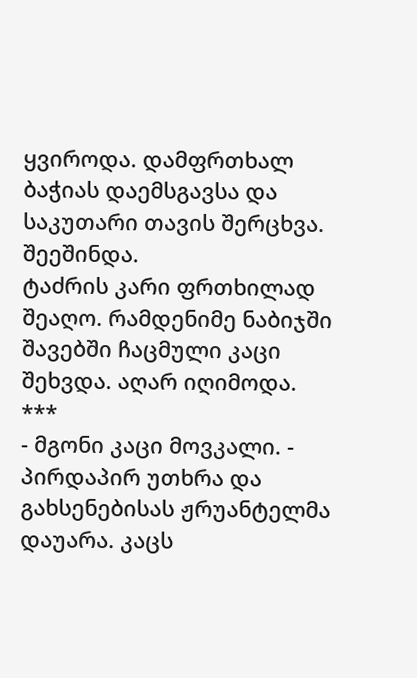ყვიროდა. დამფრთხალ ბაჭიას დაემსგავსა და საკუთარი თავის შერცხვა.  შეეშინდა.
ტაძრის კარი ფრთხილად შეაღო. რამდენიმე ნაბიჯში შავებში ჩაცმული კაცი შეხვდა. აღარ იღიმოდა.
***
- მგონი კაცი მოვკალი. - პირდაპირ უთხრა და გახსენებისას ჟრუანტელმა დაუარა. კაცს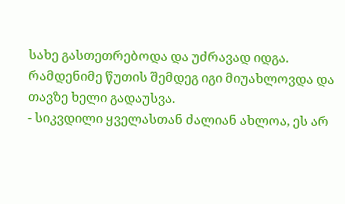სახე გასთეთრებოდა და უძრავად იდგა. რამდენიმე წუთის შემდეგ იგი მიუახლოვდა და თავზე ხელი გადაუსვა.
- სიკვდილი ყველასთან ძალიან ახლოა, ეს არ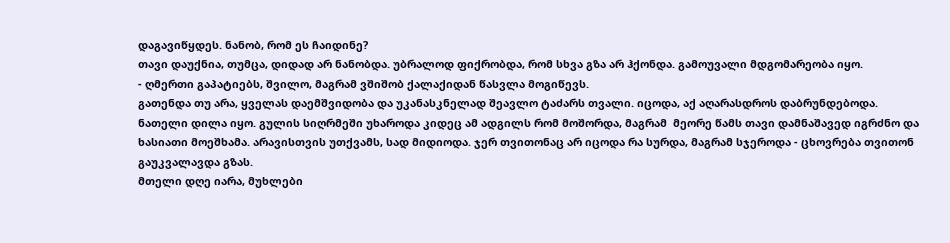დაგავიწყდეს. ნანობ, რომ ეს ჩაიდინე?
თავი დაუქნია, თუმცა, დიდად არ ნანობდა. უბრალოდ ფიქრობდა, რომ სხვა გზა არ ჰქონდა. გამოუვალი მდგომარეობა იყო.
- ღმერთი გაპატიებს, შვილო, მაგრამ ვშიშობ ქალაქიდან წასვლა მოგიწევს.
გათენდა თუ არა, ყველას დაემშვიდობა და უკანასკნელად შეავლო ტაძარს თვალი. იცოდა, აქ აღარასდროს დაბრუნდებოდა.
ნათელი დილა იყო. გულის სიღრმეში უხაროდა კიდეც ამ ადგილს რომ მოშორდა, მაგრამ  მეორე წამს თავი დამნაშავედ იგრძნო და ხასიათი მოეშხამა. არავისთვის უთქვამს, სად მიდიოდა. ჯერ თვითონაც არ იცოდა რა სურდა, მაგრამ სჯეროდა - ცხოვრება თვითონ გაუკვალავდა გზას.
მთელი დღე იარა, მუხლები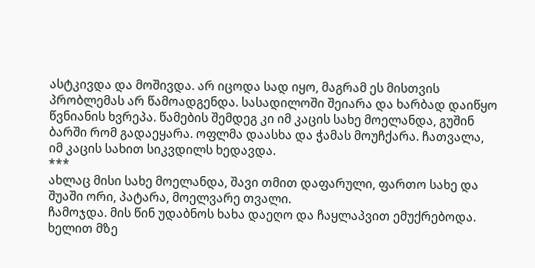ასტკივდა და მოშივდა. არ იცოდა სად იყო, მაგრამ ეს მისთვის პრობლემას არ წამოადგენდა. სასადილოში შეიარა და ხარბად დაიწყო წვნიანის ხვრეპა. წამების შემდეგ კი იმ კაცის სახე მოელანდა, გუშინ ბარში რომ გადაეყარა. ოფლმა დაასხა და ჭამას მოუჩქარა. ჩათვალა, იმ კაცის სახით სიკვდილს ხედავდა.
***
ახლაც მისი სახე მოელანდა, შავი თმით დაფარული, ფართო სახე და შუაში ორი, პატარა, მოელვარე თვალი.
ჩამოჯდა. მის წინ უდაბნოს ხახა დაეღო და ჩაყლაპვით ემუქრებოდა. ხელით მზე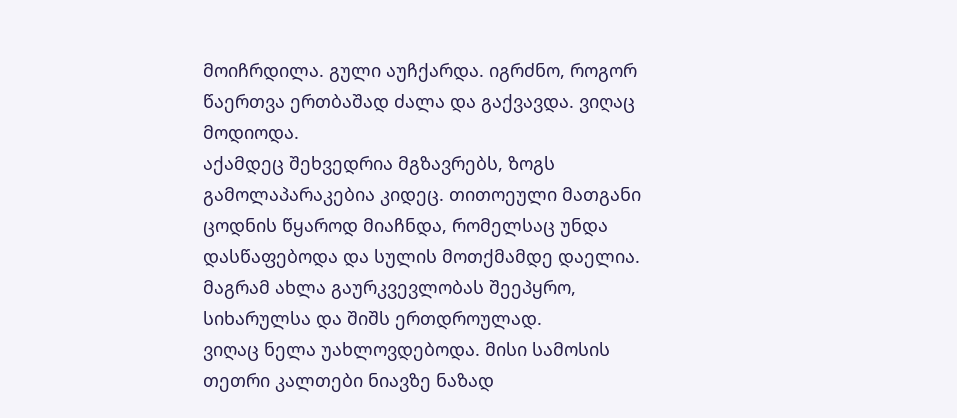მოიჩრდილა. გული აუჩქარდა. იგრძნო, როგორ წაერთვა ერთბაშად ძალა და გაქვავდა. ვიღაც მოდიოდა.
აქამდეც შეხვედრია მგზავრებს, ზოგს გამოლაპარაკებია კიდეც. თითოეული მათგანი ცოდნის წყაროდ მიაჩნდა, რომელსაც უნდა დასწაფებოდა და სულის მოთქმამდე დაელია. მაგრამ ახლა გაურკვევლობას შეეპყრო, სიხარულსა და შიშს ერთდროულად.
ვიღაც ნელა უახლოვდებოდა. მისი სამოსის თეთრი კალთები ნიავზე ნაზად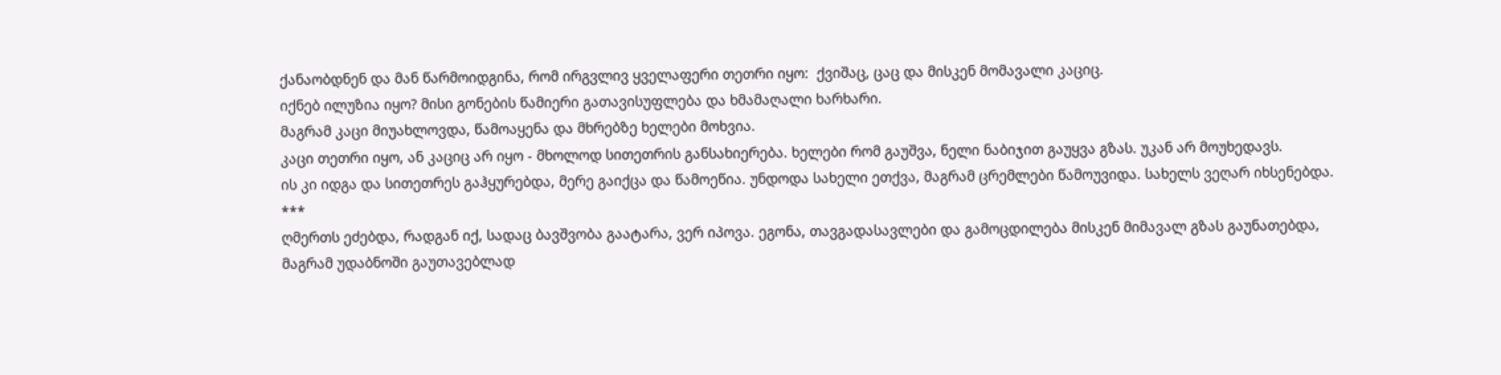ქანაობდნენ და მან წარმოიდგინა, რომ ირგვლივ ყველაფერი თეთრი იყო:  ქვიშაც, ცაც და მისკენ მომავალი კაციც.
იქნებ ილუზია იყო? მისი გონების წამიერი გათავისუფლება და ხმამაღალი ხარხარი.
მაგრამ კაცი მიუახლოვდა, წამოაყენა და მხრებზე ხელები მოხვია.
კაცი თეთრი იყო, ან კაციც არ იყო - მხოლოდ სითეთრის განსახიერება. ხელები რომ გაუშვა, ნელი ნაბიჯით გაუყვა გზას. უკან არ მოუხედავს.
ის კი იდგა და სითეთრეს გაჰყურებდა, მერე გაიქცა და წამოეწია. უნდოდა სახელი ეთქვა, მაგრამ ცრემლები წამოუვიდა. სახელს ვეღარ იხსენებდა.
***
ღმერთს ეძებდა, რადგან იქ, სადაც ბავშვობა გაატარა, ვერ იპოვა. ეგონა, თავგადასავლები და გამოცდილება მისკენ მიმავალ გზას გაუნათებდა, მაგრამ უდაბნოში გაუთავებლად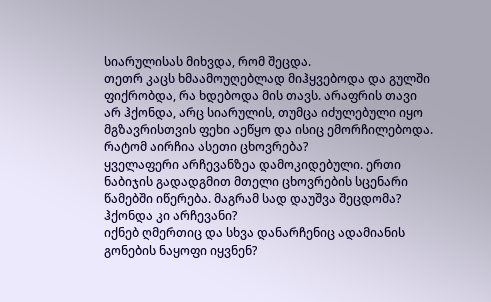სიარულისას მიხვდა, რომ შეცდა.
თეთრ კაცს ხმაამოუღებლად მიჰყვებოდა და გულში ფიქრობდა, რა ხდებოდა მის თავს. არაფრის თავი არ ჰქონდა, არც სიარულის, თუმცა იძულებული იყო მგზავრისთვის ფეხი აეწყო და ისიც ემორჩილებოდა.
რატომ აირჩია ასეთი ცხოვრება?
ყველაფერი არჩევანზეა დამოკიდებული. ერთი ნაბიჯის გადადგმით მთელი ცხოვრების სცენარი წამებში იწერება. მაგრამ სად დაუშვა შეცდომა?
ჰქონდა კი არჩევანი?
იქნებ ღმერთიც და სხვა დანარჩენიც ადამიანის გონების ნაყოფი იყვნენ?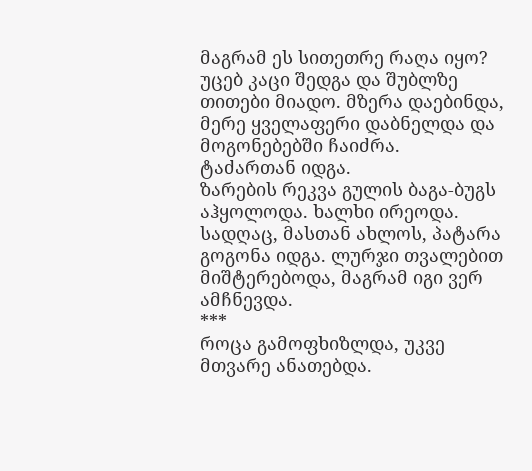მაგრამ ეს სითეთრე რაღა იყო?
უცებ კაცი შედგა და შუბლზე თითები მიადო. მზერა დაებინდა, მერე ყველაფერი დაბნელდა და მოგონებებში ჩაიძრა.
ტაძართან იდგა.
ზარების რეკვა გულის ბაგა-ბუგს აჰყოლოდა. ხალხი ირეოდა.
სადღაც, მასთან ახლოს, პატარა გოგონა იდგა. ლურჯი თვალებით მიშტერებოდა, მაგრამ იგი ვერ ამჩნევდა.
***
როცა გამოფხიზლდა, უკვე მთვარე ანათებდა.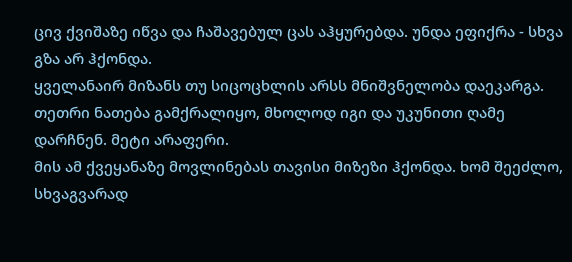ცივ ქვიშაზე იწვა და ჩაშავებულ ცას აჰყურებდა. უნდა ეფიქრა - სხვა გზა არ ჰქონდა.
ყველანაირ მიზანს თუ სიცოცხლის არსს მნიშვნელობა დაეკარგა. თეთრი ნათება გამქრალიყო, მხოლოდ იგი და უკუნითი ღამე დარჩნენ. მეტი არაფერი.
მის ამ ქვეყანაზე მოვლინებას თავისი მიზეზი ჰქონდა. ხომ შეეძლო, სხვაგვარად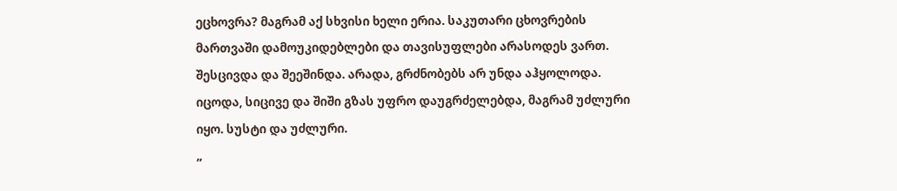ეცხოვრა? მაგრამ აქ სხვისი ხელი ერია. საკუთარი ცხოვრების მართვაში დამოუკიდებლები და თავისუფლები არასოდეს ვართ.
შესცივდა და შეეშინდა. არადა, გრძნობებს არ უნდა აჰყოლოდა. იცოდა, სიცივე და შიში გზას უფრო დაუგრძელებდა, მაგრამ უძლური იყო. სუსტი და უძლური.
„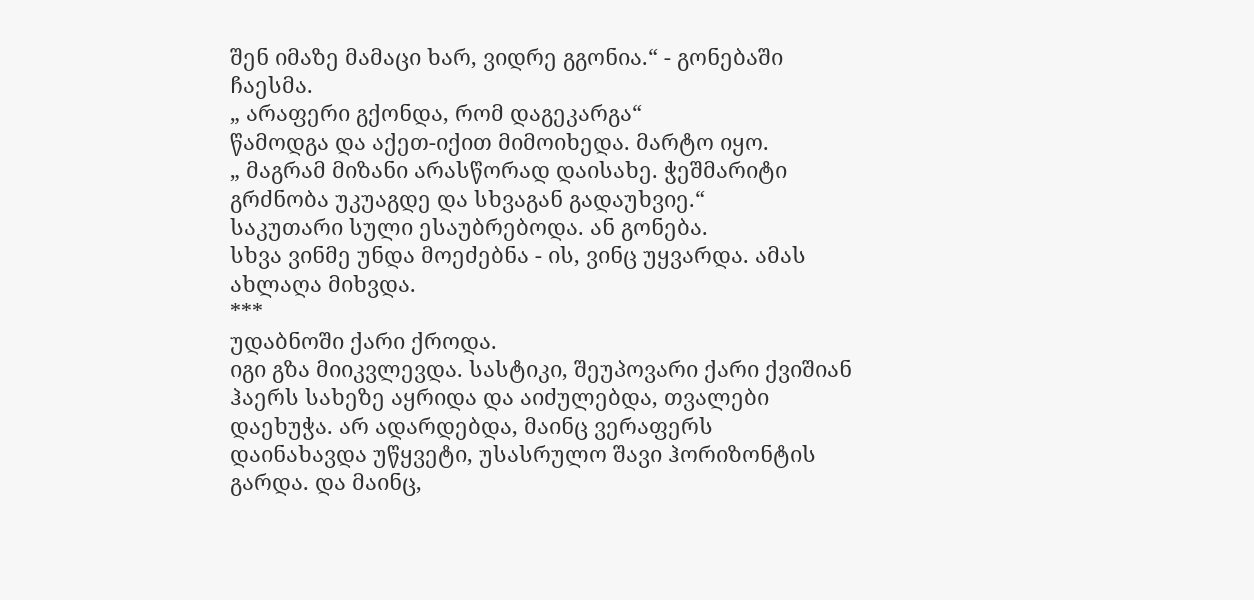შენ იმაზე მამაცი ხარ, ვიდრე გგონია.“ - გონებაში ჩაესმა.
„ არაფერი გქონდა, რომ დაგეკარგა“
წამოდგა და აქეთ-იქით მიმოიხედა. მარტო იყო.
„ მაგრამ მიზანი არასწორად დაისახე. ჭეშმარიტი გრძნობა უკუაგდე და სხვაგან გადაუხვიე.“
საკუთარი სული ესაუბრებოდა. ან გონება.
სხვა ვინმე უნდა მოეძებნა - ის, ვინც უყვარდა. ამას ახლაღა მიხვდა.
***
უდაბნოში ქარი ქროდა.
იგი გზა მიიკვლევდა. სასტიკი, შეუპოვარი ქარი ქვიშიან ჰაერს სახეზე აყრიდა და აიძულებდა, თვალები დაეხუჭა. არ ადარდებდა, მაინც ვერაფერს დაინახავდა უწყვეტი, უსასრულო შავი ჰორიზონტის გარდა. და მაინც,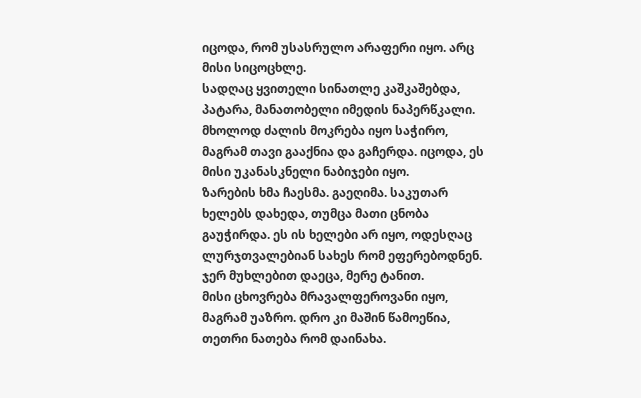იცოდა, რომ უსასრულო არაფერი იყო. არც მისი სიცოცხლე.
სადღაც ყვითელი სინათლე კაშკაშებდა, პატარა, მანათობელი იმედის ნაპერწკალი. მხოლოდ ძალის მოკრება იყო საჭირო, მაგრამ თავი გააქნია და გაჩერდა. იცოდა, ეს მისი უკანასკნელი ნაბიჯები იყო.
ზარების ხმა ჩაესმა. გაეღიმა. საკუთარ ხელებს დახედა, თუმცა მათი ცნობა გაუჭირდა. ეს ის ხელები არ იყო, ოდესღაც ლურჯთვალებიან სახეს რომ ეფერებოდნენ.
ჯერ მუხლებით დაეცა, მერე ტანით.
მისი ცხოვრება მრავალფეროვანი იყო, მაგრამ უაზრო. დრო კი მაშინ წამოეწია, თეთრი ნათება რომ დაინახა.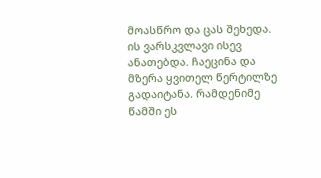მოასწრო და ცას შეხედა. ის ვარსკვლავი ისევ ანათებდა. ჩაეცინა და მზერა ყვითელ წერტილზე გადაიტანა. რამდენიმე წამში ეს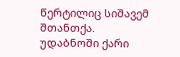წერტილიც სიშავემ შთანთქა.
უდაბნოში ქარი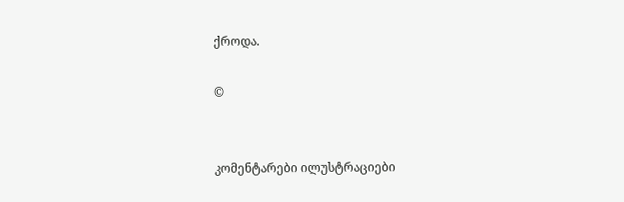ქროდა.

©


კომენტარები ილუსტრაციები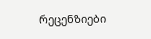რეცენზიები